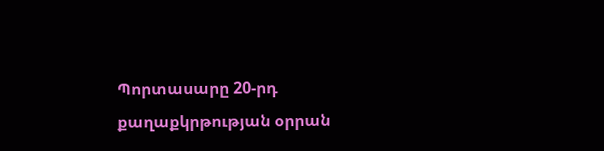Պորտասարը 20-րդ քաղաքկրթության օրրան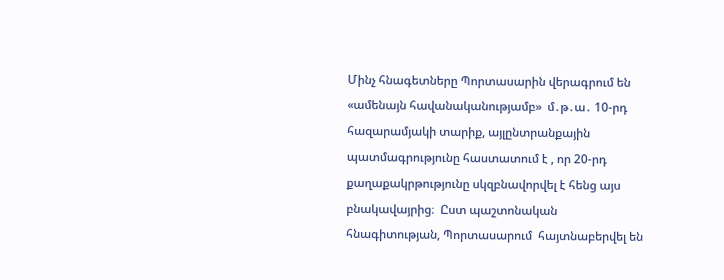Մինչ հնագետները Պորտասարին վերագրում են «ամենայն հավանականությամբ»  մ․թ․ա․ 10-րդ հազարամյակի տարիք, այլընտրանքային պատմագրությունը հաստատում է , որ 20-րդ քաղաքակրթությունը սկզբնավորվել է հենց այս բնակավայրից։  Ըստ պաշտոնական հնագիտության, Պորտասարում  հայտնաբերվել են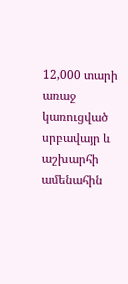12,000 տարի առաջ կառուցված սրբավայր և աշխարհի ամենահին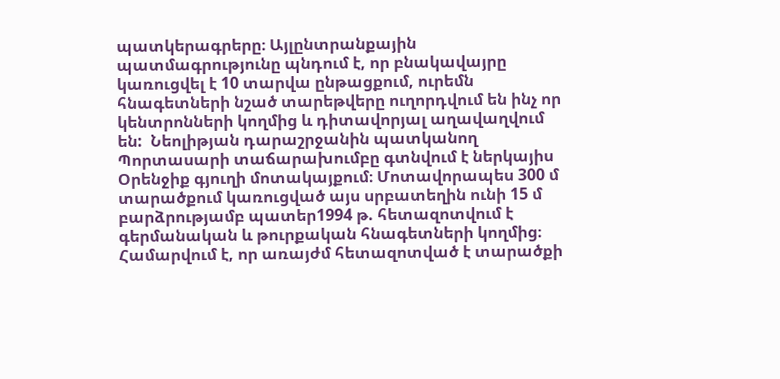պատկերագրերը։ Այլընտրանքային պատմագրությունը պնդում է, որ բնակավայրը կառուցվել է 10 տարվա ընթացքում, ուրեմն հնագետների նշած տարեթվերը ուղորդվում են ինչ որ կենտրոնների կողմից և դիտավորյալ աղավաղվում են:  Նեոլիթյան դարաշրջանին պատկանող Պորտասարի տաճարախումբը գտնվում է ներկայիս Օրենջիք գյուղի մոտակայքում։ Մոտավորապես 300 մ տարածքում կառուցված այս սրբատեղին ունի 15 մ բարձրությամբ պատեր1994 թ. հետազոտվում է գերմանական և թուրքական հնագետների կողմից։ Համարվում է, որ առայժմ հետազոտված է տարածքի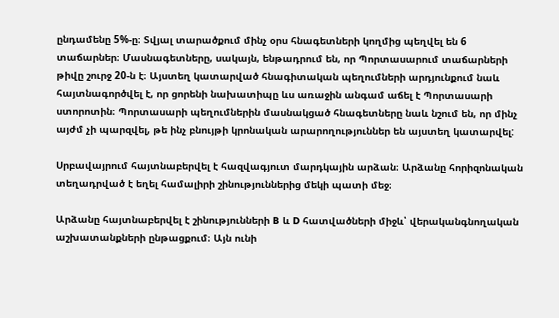ընդամենը 5%-ը։ Տվյալ տարածքում մինչ օրս հնագետների կողմից պեղվել են 6 տաճարներ։ Մասնագետները, սակայն, ենթադրում են, որ Պորտասարում տաճարների թիվը շուրջ 20-ն է։ Այստեղ կատարված հնագիտական պեղումների արդյունքում նաև հայտնագործվել է, որ ցորենի նախատիպը ևս առաջին անգամ աճել է Պորտասարի ստորոտին։ Պորտասարի պեղումներին մասնակցած հնագետները նաև նշում են, որ մինչ այժմ չի պարզվել, թե ինչ բնույթի կրոնական արարողություններ են այստեղ կատարվել:

Սրբավայրում հայտնաբերվել է հազվագյուտ մարդկային արձան։ Արձանը հորիզոնական տեղադրված է եղել համալիրի շինություններից մեկի պատի մեջ։

Արձանը հայտնաբերվել է շինությունների B և D հատվածների միջև՝ վերականգնողական աշխատանքների ընթացքում։ Այն ունի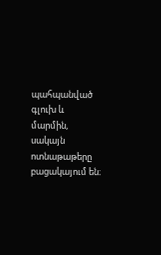պահպանված գլուխ և մարմին, սակայն ոտնաթաթերը բացակայում են։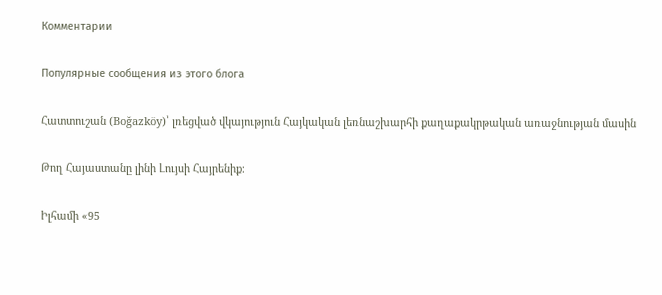Комментарии

Популярные сообщения из этого блога

Հատտուշան (Boğazköy)՝ լռեցված վկայություն Հայկական լեռնաշխարհի քաղաքակրթական առաջնության մասին

Թող Հայաստանը լինի Լույսի Հայրենիք։

Իլհամի «95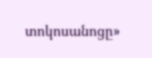տոկոսանոցը»